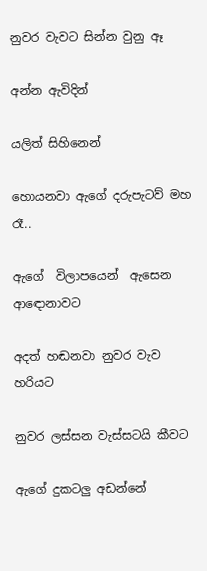නුවර වැවට සින්න වුනු ඈ

අන්න ඇවිදින්

යලිත් සිහිනෙන්

හොයනවා ඇගේ දරුපැටව් මහ රෑ..

ඇගේ  විලාපයෙන්  ඇසෙන ආඳොනාවට

අදත් හඬනවා නුවර වැව හරියට

නුවර ලස්සන වැස්සටයි කීවට

ඇගේ දුකටලු අඩන්නේ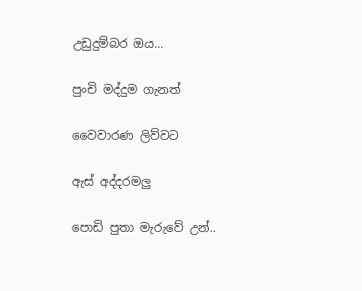උඩුදුම්බර ඔය...

පුංචි මද්දුම ගැනත්

වෛවාරණ ලිව්වට

ඇස් අද්දරමලු

පොඩි පුතා මැරුවේ උන්..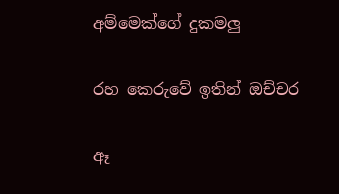අම්මෙක්ගේ දුකමලු

රහ කෙරුවේ ඉතින් ඔච්චර

ඈ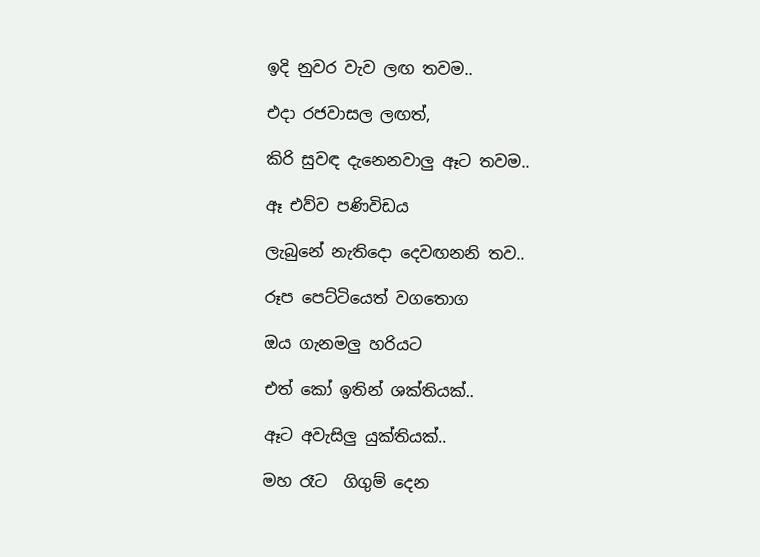ඉදි නුවර වැව ලඟ තවම..

එදා රජවාසල ලඟත්,

කිරි සුවඳ දැනෙනවාලු ඈට තවම..

ඈ එව්ව පණිවිඩය

ලැබුනේ නැතිදො දෙවඟනනි තව..

රූප පෙට්ටියෙත් වගතොග

ඔය ගැනමලු හරියට

එත් කෝ ඉතින් ශක්තියක්..

ඈට අවැසිලු යුක්තියක්..

මහ රෑට  ගිගුම් දෙන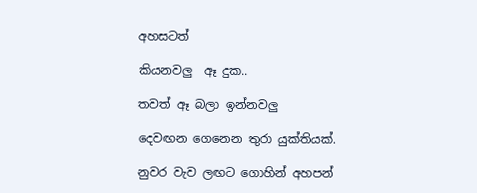අහසටත්

කියනවලු  ඈ දුක..

තවත් ඈ බලා ඉන්නවලු

දෙවඟන ගෙනෙන තුරා යුක්තියක්.

නුවර වැව ලඟට ගොහින් අහපන්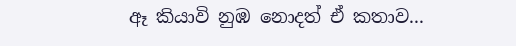ඈ කියාවි නුඹ නොදත් ඒ කතාව...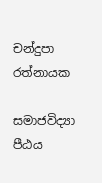චන්දුපා රත්නායක

සමාජවිද්‍යා පීඨය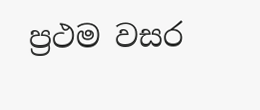ප්‍රථම වසර